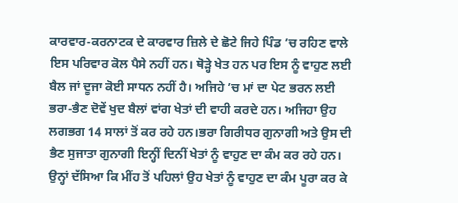ਕਾਰਵਾਰ-ਕਰਨਾਟਕ ਦੇ ਕਾਰਵਾਰ ਜ਼ਿਲੇ ਦੇ ਛੋਟੇ ਜਿਹੇ ਪਿੰਡ ’ਚ ਰਹਿਣ ਵਾਲੇ ਇਸ ਪਰਿਵਾਰ ਕੋਲ ਪੈਸੇ ਨਹੀਂ ਹਨ। ਥੋੜ੍ਹੇ ਖੇਤ ਹਨ ਪਰ ਇਸ ਨੂੰ ਵਾਹੁਣ ਲਈ ਬੈਲ ਜਾਂ ਦੂਜਾ ਕੋਈ ਸਾਧਨ ਨਹੀਂ ਹੈ। ਅਜਿਹੇ ’ਚ ਮਾਂ ਦਾ ਪੇਟ ਭਰਨ ਲਈ ਭਰਾ-ਭੈਣ ਦੋਵੇਂ ਖੁਦ ਬੈਲਾਂ ਵਾਂਗ ਖੇਤਾਂ ਦੀ ਵਾਹੀ ਕਰਦੇ ਹਨ। ਅਜਿਹਾ ਉਹ ਲਗਭਗ 14 ਸਾਲਾਂ ਤੋਂ ਕਰ ਰਹੇ ਹਨ।ਭਰਾ ਗਿਰੀਧਰ ਗੁਨਾਗੀ ਅਤੇ ਉਸ ਦੀ ਭੈਣ ਸੁਜਾਤਾ ਗੁਨਾਗੀ ਇਨ੍ਹੀਂ ਦਿਨੀਂ ਖੇਤਾਂ ਨੂੰ ਵਾਹੁਣ ਦਾ ਕੰਮ ਕਰ ਰਹੇ ਹਨ। ਉਨ੍ਹਾਂ ਦੱਸਿਆ ਕਿ ਮੀਂਹ ਤੋਂ ਪਹਿਲਾਂ ਉਹ ਖੇਤਾਂ ਨੂੰ ਵਾਹੁਣ ਦਾ ਕੰਮ ਪੂਰਾ ਕਰ ਕੇ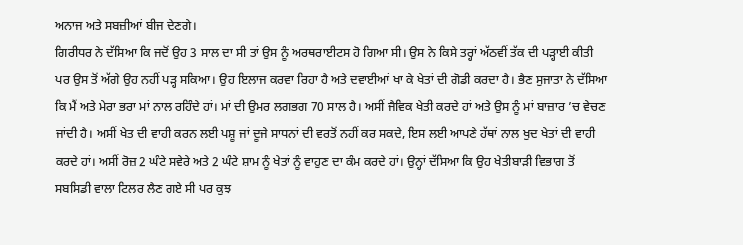ਅਨਾਜ ਅਤੇ ਸਬਜ਼ੀਆਂ ਬੀਜ ਦੇਣਗੇ।
ਗਿਰੀਧਰ ਨੇ ਦੱਸਿਆ ਕਿ ਜਦੋਂ ਉਹ 3 ਸਾਲ ਦਾ ਸੀ ਤਾਂ ਉਸ ਨੂੰ ਅਰਥਰਾਈਟਸ ਹੋ ਗਿਆ ਸੀ। ਉਸ ਨੇ ਕਿਸੇ ਤਰ੍ਹਾਂ ਅੱਠਵੀਂ ਤੱਕ ਦੀ ਪੜ੍ਹਾਈ ਕੀਤੀ ਪਰ ਉਸ ਤੋਂ ਅੱਗੇ ਉਹ ਨਹੀਂ ਪੜ੍ਹ ਸਕਿਆ। ਉਹ ਇਲਾਜ ਕਰਵਾ ਰਿਹਾ ਹੈ ਅਤੇ ਦਵਾਈਆਂ ਖਾ ਕੇ ਖੇਤਾਂ ਦੀ ਗੋਡੀ ਕਰਦਾ ਹੈ। ਭੈਣ ਸੁਜਾਤਾ ਨੇ ਦੱਸਿਆ ਕਿ ਮੈਂ ਅਤੇ ਮੇਰਾ ਭਰਾ ਮਾਂ ਨਾਲ ਰਹਿੰਦੇ ਹਾਂ। ਮਾਂ ਦੀ ਉਮਰ ਲਗਭਗ 70 ਸਾਲ ਹੈ। ਅਸੀਂ ਜੈਵਿਕ ਖੇਤੀ ਕਰਦੇ ਹਾਂ ਅਤੇ ਉਸ ਨੂੰ ਮਾਂ ਬਾਜ਼ਾਰ ’ਚ ਵੇਚਣ ਜਾਂਦੀ ਹੈ। ਅਸੀਂ ਖੇਤ ਦੀ ਵਾਹੀ ਕਰਨ ਲਈ ਪਸ਼ੂ ਜਾਂ ਦੂਜੇ ਸਾਧਨਾਂ ਦੀ ਵਰਤੋਂ ਨਹੀਂ ਕਰ ਸਕਦੇ, ਇਸ ਲਈ ਆਪਣੇ ਹੱਥਾਂ ਨਾਲ ਖੁਦ ਖੇਤਾਂ ਦੀ ਵਾਹੀ ਕਰਦੇ ਹਾਂ। ਅਸੀਂ ਰੋਜ਼ 2 ਘੰਟੇ ਸਵੇਰੇ ਅਤੇ 2 ਘੰਟੇ ਸ਼ਾਮ ਨੂੰ ਖੇਤਾਂ ਨੂੰ ਵਾਹੁਣ ਦਾ ਕੰਮ ਕਰਦੇ ਹਾਂ। ਉਨ੍ਹਾਂ ਦੱਸਿਆ ਕਿ ਉਹ ਖੇਤੀਬਾੜੀ ਵਿਭਾਗ ਤੋਂ ਸਬਸਿਡੀ ਵਾਲਾ ਟਿਲਰ ਲੈਣ ਗਏ ਸੀ ਪਰ ਕੁਝ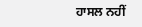ਹਾਸਲ ਨਹੀਂ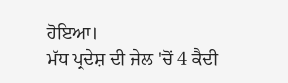ਹੋਇਆ।
ਮੱਧ ਪ੍ਰਦੇਸ਼ ਦੀ ਜੇਲ 'ਚੋਂ 4 ਕੈਦੀ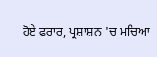ਹੋਏ ਫਰਾਰ, ਪ੍ਰਸ਼ਾਸ਼ਨ 'ਚ ਮਚਿਆ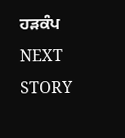ਹੜਕੰਪ
NEXT STORY